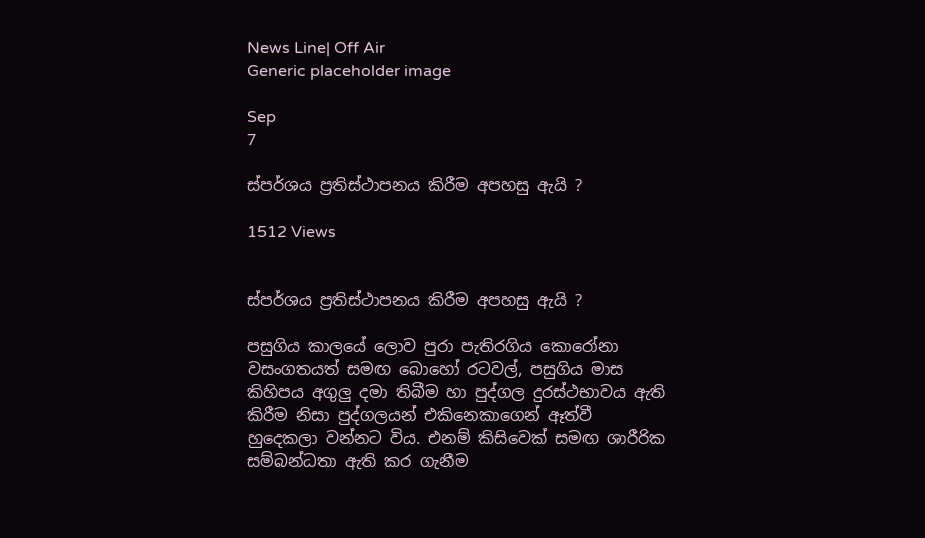News Line| Off Air
Generic placeholder image

Sep
7

ස්පර්ශය ප්‍රතිස්ථාපනය කිරීම අපහසු ඇයි ?

1512 Views


ස්පර්ශය ප්‍රතිස්ථාපනය කිරීම අපහසු ඇයි ?

පසුගිය කාලයේ ලොව පුරා පැතිරගිය කොරෝනා වසංගතයත් සමඟ බොහෝ රටවල්, පසුගිය මාස කිහිපය අගුලු දමා තිබීම හා පුද්ගල දුරස්ථභාවය ඇති කිරීම නිසා පුද්ගලයන් එකිනෙකාගෙන් ඈත්වී හුදෙකලා වන්නට විය. එනම් කිසිවෙක් සමඟ ශාරීරික සම්බන්ධතා ඇති කර ගැනීම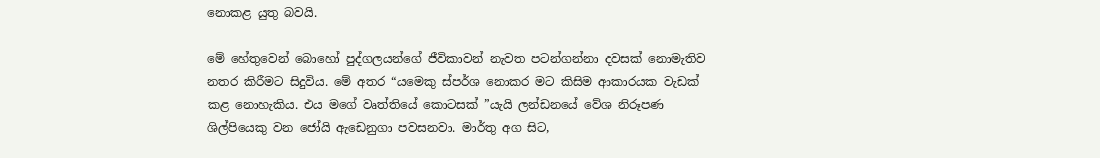නොකළ යුතු බවයි.

මේ හේතුවෙන් බොහෝ පුද්ගලයන්ගේ ජීවිකාවන් නැවත පටන්ගන්නා දවසක් නොමැතිව නතර කිරීමට සිදුවිය. මේ අතර “යමෙකු ස්පර්ශ නොකර මට කිසිම ආකාරයක වැඩක් කළ නොහැකිය. එය මගේ වෘත්තියේ කොටසක් ”යැයි ලන්ඩනයේ වේශ නිරූපණ ශිල්පියෙකු වන ජෝයි ඇඩෙනුගා පවසනවා. මාර්තු අග සිට,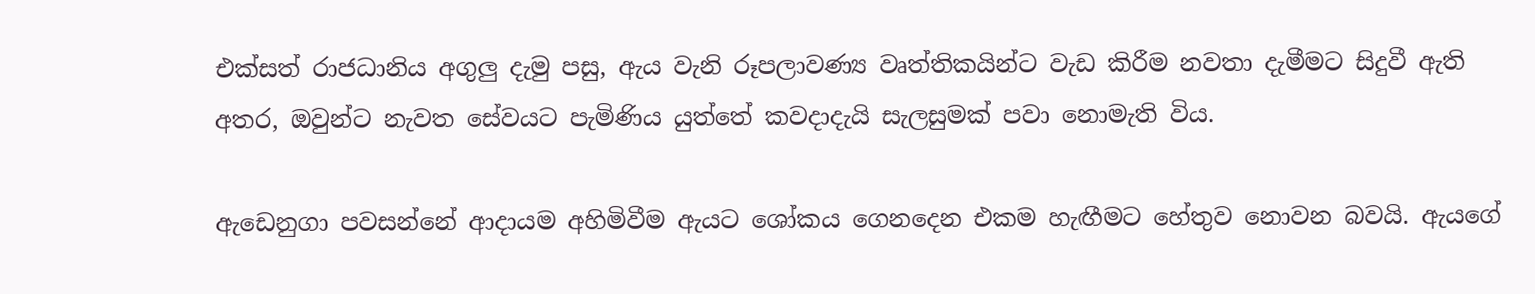එක්සත් රාජධානිය අගුලු දැමු පසු, ඇය වැනි රූපලාවණ්‍ය වෘත්තිකයින්ට වැඩ කිරීම නවතා දැමීමට සිදුවී ඇති අතර, ඔවුන්ට නැවත සේවයට පැමිණිය යුත්තේ කවදාදැයි සැලසුමක් පවා නොමැති විය.

ඇඩෙනුගා පවසන්නේ ආදායම අහිමිවීම ඇයට ශෝකය ගෙනදෙන එකම හැඟීමට හේතුව නොවන බවයි. ඇයගේ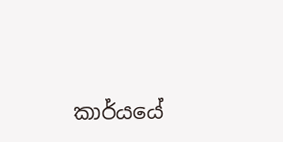කාර්යයේ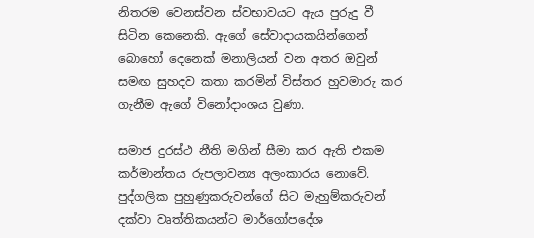නිතරම වෙනස්වන ස්වභාවයට ඇය පුරුදු වී සිටින කෙනෙකි. ඇගේ සේවාදායකයින්ගෙන් බොහෝ දෙනෙක් මනාලියන් වන අතර ඔවුන් සමඟ සුහදව කතා කරමින් විස්තර හුවමාරු කර ගැනීම ඇගේ විනෝදාංශය වුණා.

සමාජ දුරස්ථ නීති මගින් සීමා කර ඇති එකම කර්මාන්තය රුපලාවන්‍ය අලංකාරය නොවේ. පුද්ගලික පුහුණුකරුවන්ගේ සිට මැහුම්කරුවන් දක්වා වෘත්තිකයන්ට මාර්ගෝපදේශ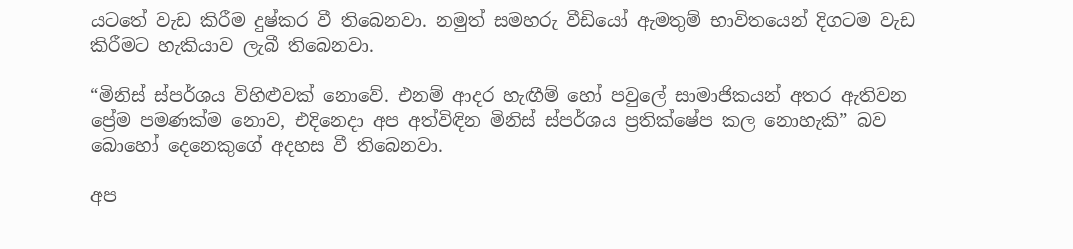යටතේ වැඩ කිරීම දුෂ්කර වී තිබෙනවා. නමුත් සමහරු වීඩියෝ ඇමතුම් භාවිතයෙන් දිගටම වැඩ කිරීමට හැකියාව ලැබී තිබෙනවා.

“මිනිස් ස්පර්ශය විහිළුවක් නොවේ. එනම් ආදර හැඟීම් හෝ පවුලේ සාමාජිකයන් අතර ඇතිවන ප්‍රේම පමණක්ම නොව, එදිනෙදා අප අත්විඳින මිනිස් ස්පර්ශය ප්‍රතික්ෂේප කල නොහැකි” බව බොහෝ දෙනෙකුගේ අදහස වී තිබෙනවා.

අප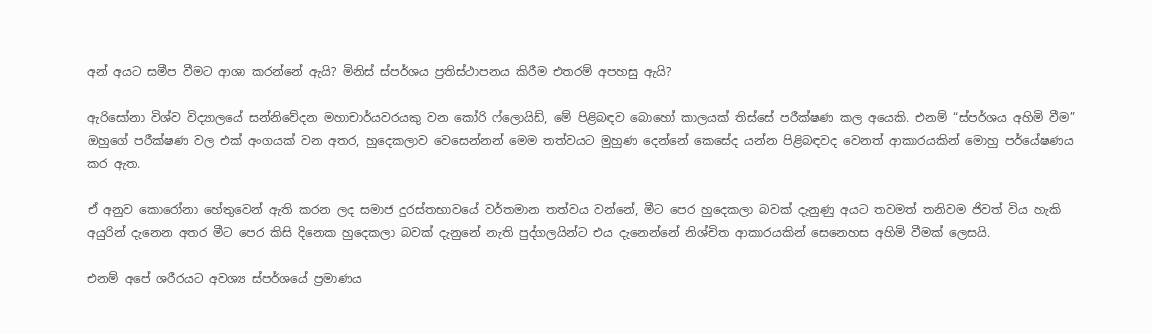අන් අයට සමීප වීමට ආශා කරන්නේ ඇයි? මිනිස් ස්පර්ශය ප්‍රතිස්ථාපනය කිරීම එතරම් අපහසු ඇයි?

ඇරිසෝනා විශ්ව විද්‍යාලයේ සන්නිවේදන මහාචාර්යවරයකු වන කෝරි ෆ්ලොයිඩ්, මේ පිළිබඳව බොහෝ කාලයක් තිස්සේ පරීක්ෂණ කල අයෙකි. එනම් “ස්පර්ශය අහිමි වීම” ඔහුගේ පරීක්ෂණ වල එක් අංගයක් වන අතර, හුදෙකලාව වෙසෙන්නන් මෙම තත්වයට මුහුණ දෙන්නේ කෙසේද යන්න පිළිබඳවද වෙනත් ආකාරයකින් මොහු පර්යේෂණය කර ඇත.

ඒ අනුව කොරෝනා හේතුවෙන් ඇති කරන ලද සමාජ දුරස්තභාවයේ වර්තමාන තත්වය වන්නේ, මීට පෙර හුදෙකලා බවක් දැනුණු අයට තවමත් තනිවම ජිවත් විය හැකි අයුරින් දැනෙන අතර මීට පෙර කිසි දිනෙක හුදෙකලා බවක් දැනුනේ නැති පුද්ගලයින්ට එය දැනෙන්නේ නිශ්චිත ආකාරයකින් සෙනෙහස අහිමි වීමක් ලෙසයි.

එනම් අපේ ශරීරයට අවශ්‍ය ස්පර්ශයේ ප්‍රමාණය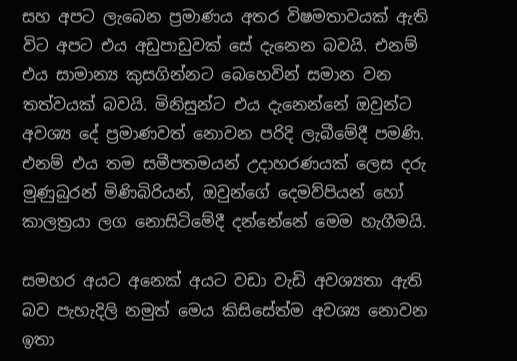සහ අපට ලැබෙන ප්‍රමාණය අතර විෂමතාවයක් ඇති විට අපට එය අඩුපාඩුවක් සේ දැනෙන බවයි. එනම් එය සාමාන්‍ය කුසගින්නට බෙහෙවින් සමාන වන තත්වයක් බවයි. මිනිසුන්ට එය දැනෙන්නේ ඔවුන්ට අවශ්‍ය දේ ප්‍රමාණවත් නොවන පරිදි ලැබීමේදී පමණි. එනම් එය තම සමීපතමයන් උදාහරණයක් ලෙස දරු මුණුබුරන් මිණිබිරියන්, ඔවුන්ගේ දෙමව්පියන් හෝ කාලත්‍රයා ලග නොසිටිමේදී දන්නේනේ මෙම හැගීමයි.

සමහර අයට අනෙක් අයට වඩා වැඩි අවශ්‍යතා ඇති බව පැහැදිලි නමුත් මෙය කිසිසේත්ම අවශ්‍ය නොවන ඉතා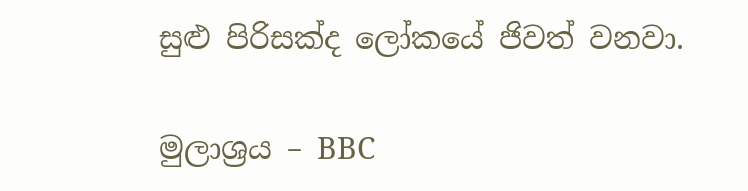සුළු පිරිසක්ද ලෝකයේ ජිවත් වනවා.

මුලාශ්‍රය – BBC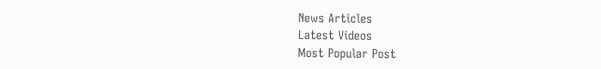News Articles
Latest Videos
Most Popular Post